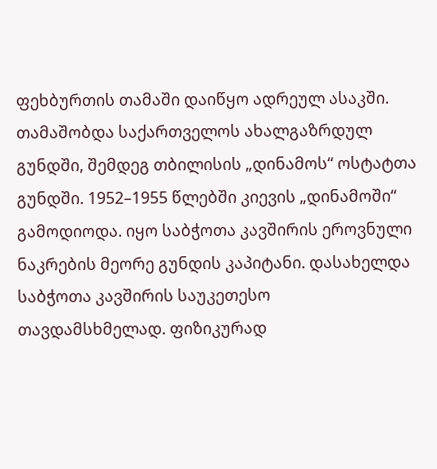ფეხბურთის თამაში დაიწყო ადრეულ ასაკში. თამაშობდა საქართველოს ახალგაზრდულ გუნდში, შემდეგ თბილისის „დინამოს“ ოსტატთა გუნდში. 1952–1955 წლებში კიევის „დინამოში“ გამოდიოდა. იყო საბჭოთა კავშირის ეროვნული ნაკრების მეორე გუნდის კაპიტანი. დასახელდა საბჭოთა კავშირის საუკეთესო თავდამსხმელად. ფიზიკურად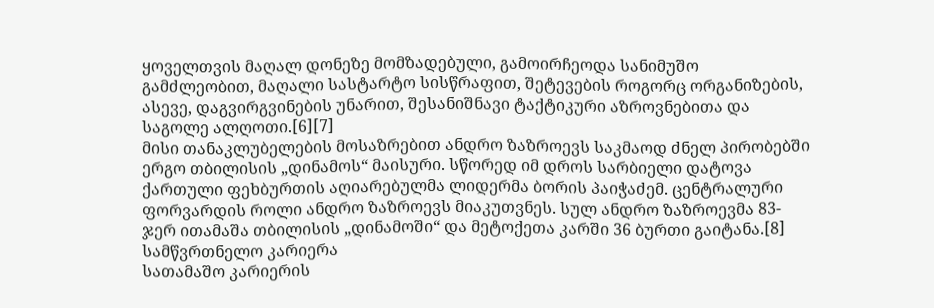ყოველთვის მაღალ დონეზე მომზადებული, გამოირჩეოდა სანიმუშო გამძლეობით, მაღალი სასტარტო სისწრაფით, შეტევების როგორც ორგანიზების, ასევე, დაგვირგვინების უნარით, შესანიშნავი ტაქტიკური აზროვნებითა და საგოლე ალღოთი.[6][7]
მისი თანაკლუბელების მოსაზრებით ანდრო ზაზროევს საკმაოდ ძნელ პირობებში ერგო თბილისის „დინამოს“ მაისური. სწორედ იმ დროს სარბიელი დატოვა ქართული ფეხბურთის აღიარებულმა ლიდერმა ბორის პაიჭაძემ. ცენტრალური ფორვარდის როლი ანდრო ზაზროევს მიაკუთვნეს. სულ ანდრო ზაზროევმა 83-ჯერ ითამაშა თბილისის „დინამოში“ და მეტოქეთა კარში 36 ბურთი გაიტანა.[8]
სამწვრთნელო კარიერა
სათამაშო კარიერის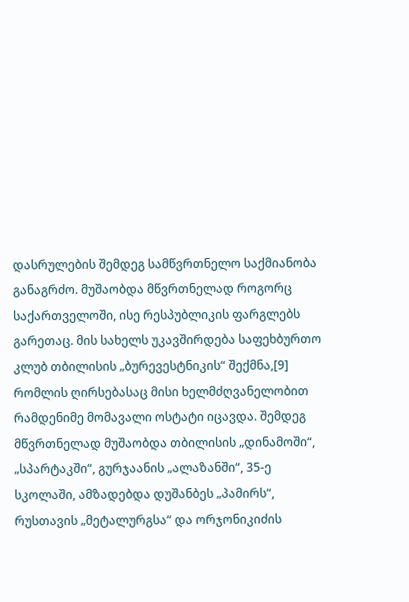დასრულების შემდეგ სამწვრთნელო საქმიანობა განაგრძო. მუშაობდა მწვრთნელად როგორც საქართველოში, ისე რესპუბლიკის ფარგლებს გარეთაც. მის სახელს უკავშირდება საფეხბურთო კლუბ თბილისის „ბურევესტნიკის“ შექმნა,[9] რომლის ღირსებასაც მისი ხელმძღვანელობით რამდენიმე მომავალი ოსტატი იცავდა. შემდეგ მწვრთნელად მუშაობდა თბილისის „დინამოში“, „სპარტაკში“, გურჯაანის „ალაზანში“, 35-ე სკოლაში, ამზადებდა დუშანბეს „პამირს“, რუსთავის „მეტალურგსა“ და ორჯონიკიძის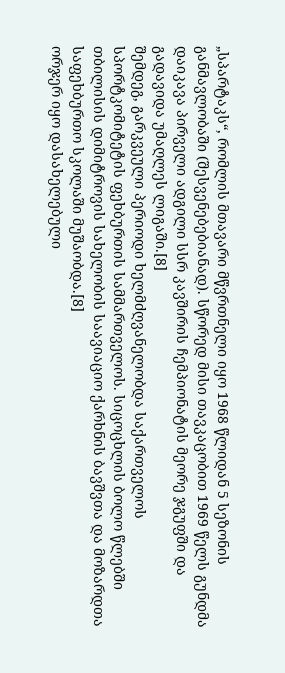„სპარტაკს“, რომლის მთავარი მწვრთნელი იყო 1968 წლიდან 5 სეზონის განმავლობაში (შესვენებებიანად). სწორედ მისი თავკაცობით 1969 წელს გუნდმა დაიკავა პირველი ადგილი სსრ კავშირის ჩემპიონატის მეორე ჯგუფში და გადავიდა უმაღლეს ლიგაში.[8]
შემდეგ, გარკვეული პერიოდი ხელმძღვანელობდა საქართველოს სპორტკომიტეტის ფეხბურთის სამმართველოს. სიცოცხლის ბოლო წლებში თბილისის დიმიტროვის სახელობის საავიაციო ქარხნის ბავშვთა და მოზარდთა საფეხბურთო სკოლაში მუშაობდა.[8]
ორჯერ იყო დასახელებული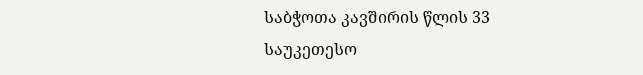საბჭოთა კავშირის წლის 33 საუკეთესო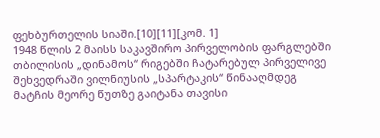ფეხბურთელის სიაში.[10][11][კომ. 1]
1948 წლის 2 მაისს საკავშირო პირველობის ფარგლებში თბილისის „დინამოს“ რიგებში ჩატარებულ პირველივე შეხვედრაში ვილნიუსის „სპარტაკის“ წინააღმდეგ მატჩის მეორე წუთზე გაიტანა თავისი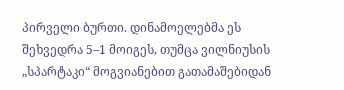პირველი ბურთი. დინამოელებმა ეს შეხვედრა 5–1 მოიგეს, თუმცა ვილნიუსის „სპარტაკი“ მოგვიანებით გათამაშებიდან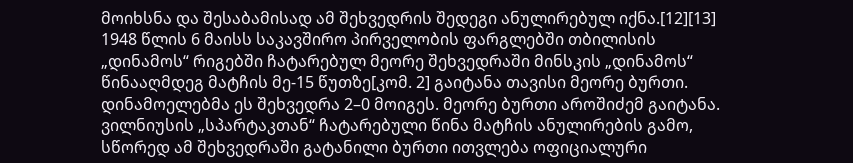მოიხსნა და შესაბამისად ამ შეხვედრის შედეგი ანულირებულ იქნა.[12][13]
1948 წლის 6 მაისს საკავშირო პირველობის ფარგლებში თბილისის „დინამოს“ რიგებში ჩატარებულ მეორე შეხვედრაში მინსკის „დინამოს“ წინააღმდეგ მატჩის მე-15 წუთზე[კომ. 2] გაიტანა თავისი მეორე ბურთი. დინამოელებმა ეს შეხვედრა 2–0 მოიგეს. მეორე ბურთი აროშიძემ გაიტანა. ვილნიუსის „სპარტაკთან“ ჩატარებული წინა მატჩის ანულირების გამო, სწორედ ამ შეხვედრაში გატანილი ბურთი ითვლება ოფიციალური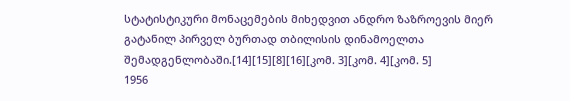სტატისტიკური მონაცემების მიხედვით ანდრო ზაზროევის მიერ გატანილ პირველ ბურთად თბილისის დინამოელთა შემადგენლობაში.[14][15][8][16][კომ. 3][კომ. 4][კომ. 5]
1956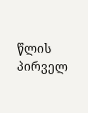წლის პირველ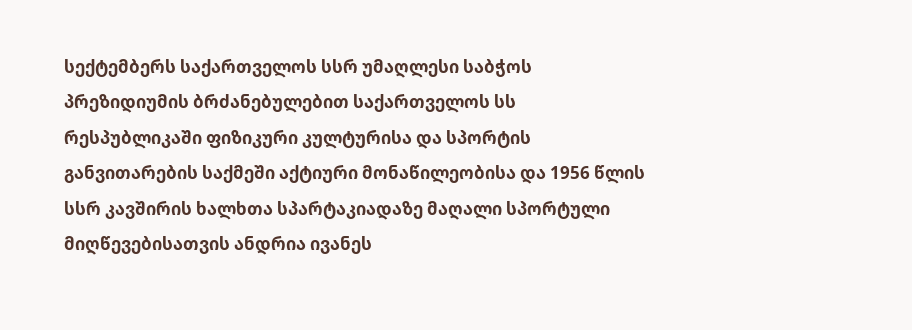სექტემბერს საქართველოს სსრ უმაღლესი საბჭოს პრეზიდიუმის ბრძანებულებით საქართველოს სს რესპუბლიკაში ფიზიკური კულტურისა და სპორტის განვითარების საქმეში აქტიური მონაწილეობისა და 1956 წლის სსრ კავშირის ხალხთა სპარტაკიადაზე მაღალი სპორტული მიღწევებისათვის ანდრია ივანეს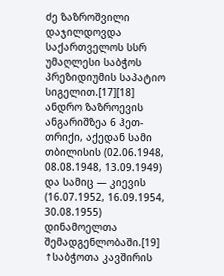ძე ზაზროშვილი დაჯილდოვდა საქართველოს სსრ უმაღლესი საბჭოს პრეზიდიუმის საპატიო სიგელით.[17][18]
ანდრო ზაზროევის ანგარიშზეა 6 ჰეთ-თრიქი, აქედან სამი თბილისის (02.06.1948, 08.08.1948, 13.09.1949) და სამიც — კიევის (16.07.1952, 16.09.1954, 30.08.1955) დინამოელთა შემადგენლობაში.[19]
↑საბჭოთა კავშირის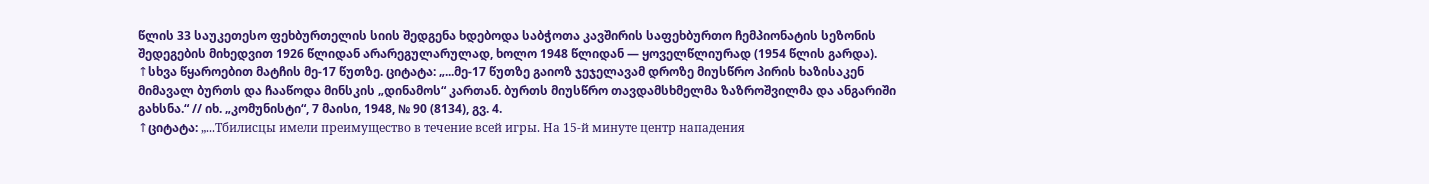წლის 33 საუკეთესო ფეხბურთელის სიის შედგენა ხდებოდა საბჭოთა კავშირის საფეხბურთო ჩემპიონატის სეზონის შედეგების მიხედვით 1926 წლიდან არარეგულარულად, ხოლო 1948 წლიდან — ყოველწლიურად (1954 წლის გარდა).
↑სხვა წყაროებით მატჩის მე-17 წუთზე. ციტატა: „...მე-17 წუთზე გაიოზ ჯეჯელავამ დროზე მიუსწრო პირის ხაზისაკენ მიმავალ ბურთს და ჩააწოდა მინსკის „დინამოს“ კართან. ბურთს მიუსწრო თავდამსხმელმა ზაზროშვილმა და ანგარიში გახსნა.“ // იხ. „კომუნისტი“, 7 მაისი, 1948, № 90 (8134), გვ. 4.
↑ციტატა: „...Тбилисцы имели преимущество в течение всей игры. На 15-й минуте центр нападения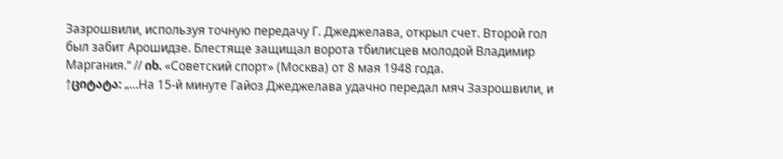Зазрошвили, используя точную передачу Г. Джеджелава, открыл счет. Второй гол был забит Арошидзе. Блестяще защищал ворота тбилисцев молодой Владимир Маргания.“ // იხ. «Советский спорт» (Москва) от 8 мая 1948 года.
↑ციტატა: „...На 15-й минуте Гайоз Джеджелава удачно передал мяч Зазрошвили, и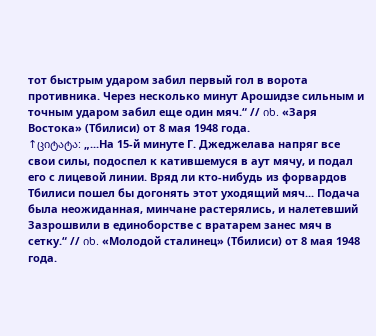тот быстрым ударом забил первый гол в ворота противника. Через несколько минут Арошидзе сильным и точным ударом забил еще один мяч.“ // იხ. «Заря Востока» (Тбилиси) от 8 мая 1948 года.
↑ციტატა: „...На 15-й минуте Г. Джеджелава напряг все свои силы, подоспел к катившемуся в аут мячу, и подал его с лицевой линии. Вряд ли кто-нибудь из форвардов Тбилиси пошел бы догонять этот уходящий мяч... Подача была неожиданная, минчане растерялись, и налетевший Зазрошвили в единоборстве с вратарем занес мяч в сетку.“ // იხ. «Молодой сталинец» (Тбилиси) от 8 мая 1948 года.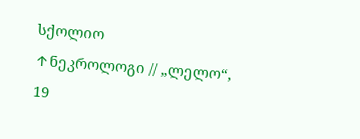სქოლიო
↑ნეკროლოგი // „ლელო“, 19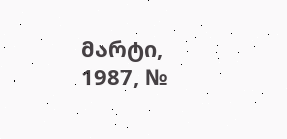მარტი, 1987, №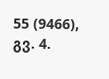55 (9466), გვ. 4.